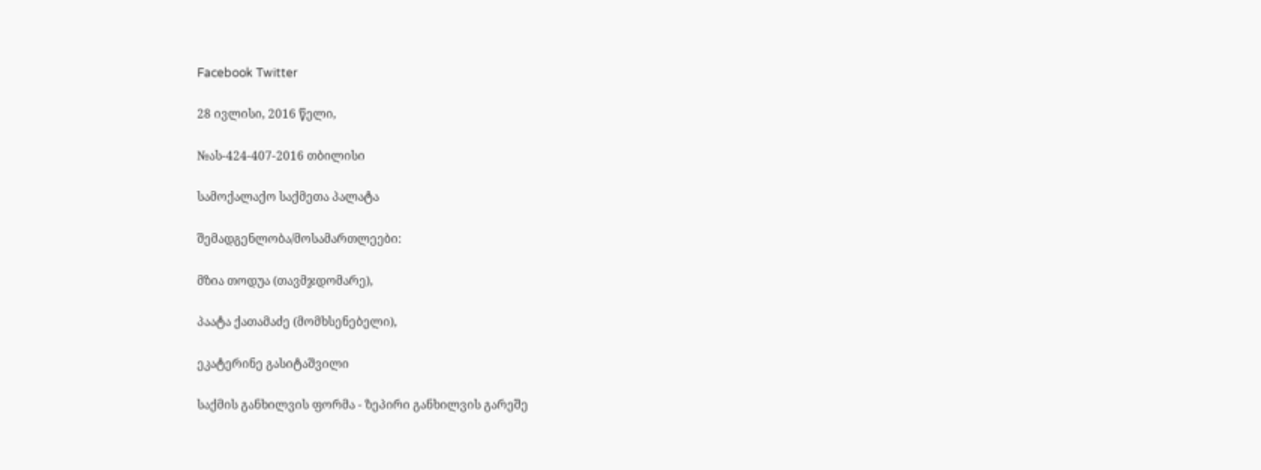Facebook Twitter

28 ივლისი, 2016 წელი,

№ას-424-407-2016 თბილისი

სამოქალაქო საქმეთა პალატა

შემადგენლობა/მოსამართლეები:

მზია თოდუა (თავმჯდომარე),

პაატა ქათამაძე (მომხსენებელი),

ეკატერინე გასიტაშვილი

საქმის განხილვის ფორმა - ზეპირი განხილვის გარეშე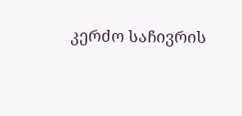კერძო საჩივრის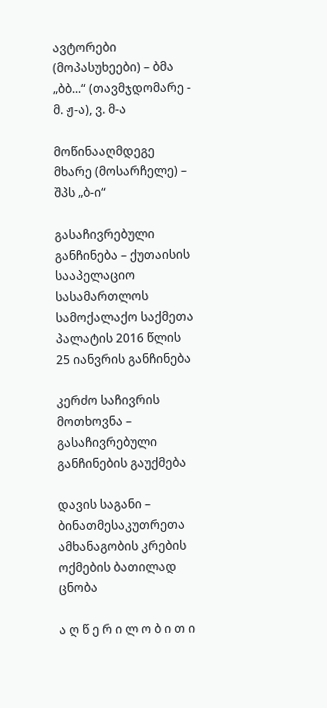ავტორები (მოპასუხეები) – ბმა „ბბ...“ (თავმჯდომარე - მ. ჟ-ა), ვ. მ-ა

მოწინააღმდეგე მხარე (მოსარჩელე) – შპს „ბ-ი“

გასაჩივრებული განჩინება – ქუთაისის სააპელაციო სასამართლოს სამოქალაქო საქმეთა პალატის 2016 წლის 25 იანვრის განჩინება

კერძო საჩივრის მოთხოვნა – გასაჩივრებული განჩინების გაუქმება

დავის საგანი – ბინათმესაკუთრეთა ამხანაგობის კრების ოქმების ბათილად ცნობა

ა ღ წ ე რ ი ლ ო ბ ი თ ი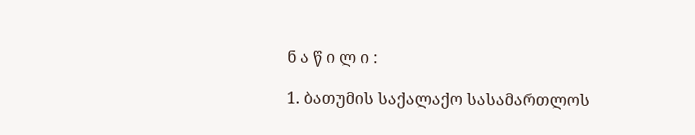ნ ა წ ი ლ ი :

1. ბათუმის საქალაქო სასამართლოს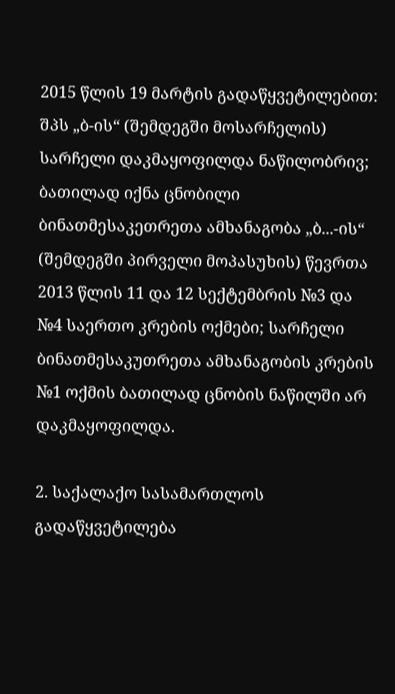2015 წლის 19 მარტის გადაწყვეტილებით: შპს „ბ-ის“ (შემდეგში მოსარჩელის) სარჩელი დაკმაყოფილდა ნაწილობრივ; ბათილად იქნა ცნობილი ბინათმესაკეთრეთა ამხანაგობა „ბ...-ის“ (შემდეგში პირველი მოპასუხის) წევრთა 2013 წლის 11 და 12 სექტემბრის №3 და №4 საერთო კრების ოქმები; სარჩელი ბინათმესაკუთრეთა ამხანაგობის კრების №1 ოქმის ბათილად ცნობის ნაწილში არ დაკმაყოფილდა.

2. საქალაქო სასამართლოს გადაწყვეტილება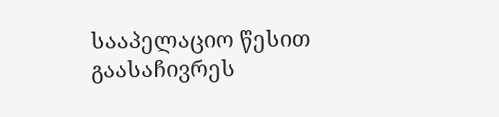სააპელაციო წესით გაასაჩივრეს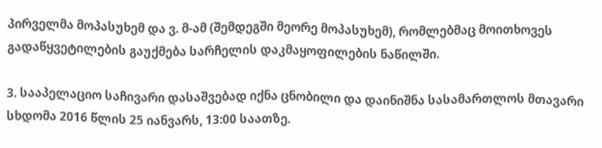პირველმა მოპასუხემ და ვ. მ-ამ (შემდეგში მეორე მოპასუხემ), რომლებმაც მოითხოვეს გადაწყვეტილების გაუქმება სარჩელის დაკმაყოფილების ნაწილში.

3. სააპელაციო საჩივარი დასაშვებად იქნა ცნობილი და დაინიშნა სასამართლოს მთავარი სხდომა 2016 წლის 25 იანვარს, 13:00 საათზე.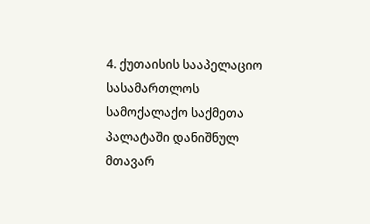4. ქუთაისის სააპელაციო სასამართლოს სამოქალაქო საქმეთა პალატაში დანიშნულ მთავარ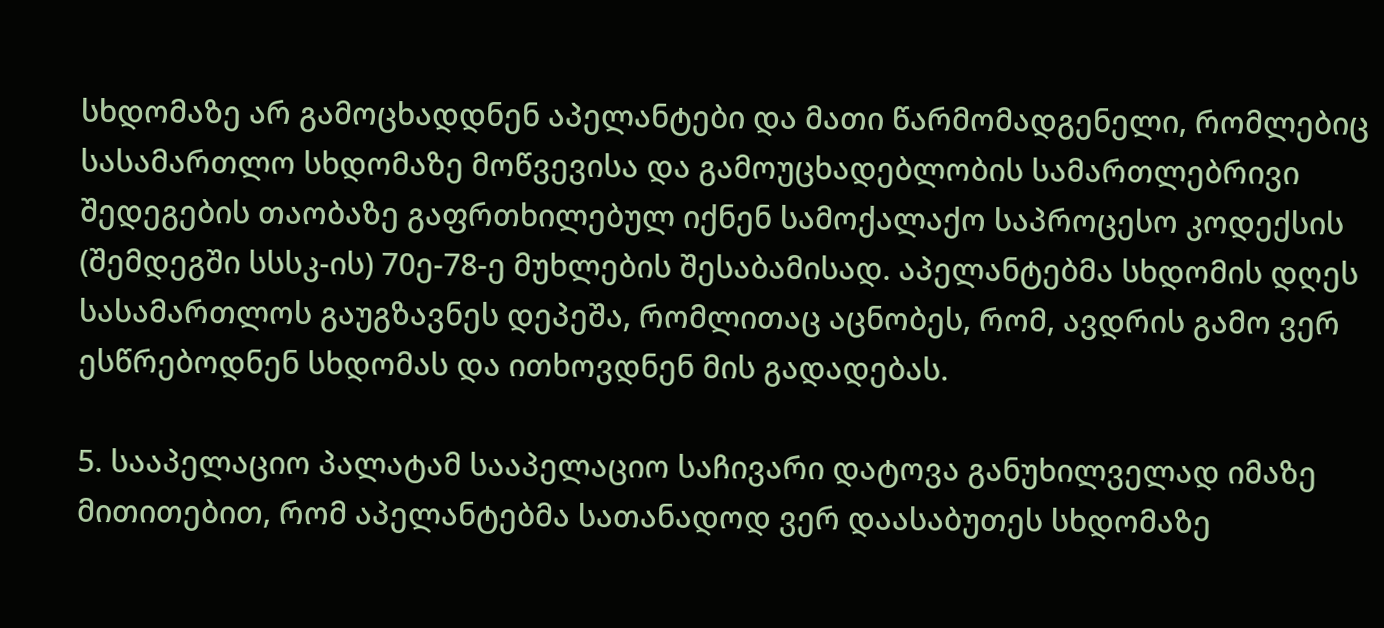სხდომაზე არ გამოცხადდნენ აპელანტები და მათი წარმომადგენელი, რომლებიც სასამართლო სხდომაზე მოწვევისა და გამოუცხადებლობის სამართლებრივი შედეგების თაობაზე გაფრთხილებულ იქნენ სამოქალაქო საპროცესო კოდექსის (შემდეგში სსსკ-ის) 70ე-78-ე მუხლების შესაბამისად. აპელანტებმა სხდომის დღეს სასამართლოს გაუგზავნეს დეპეშა, რომლითაც აცნობეს, რომ, ავდრის გამო ვერ ესწრებოდნენ სხდომას და ითხოვდნენ მის გადადებას.

5. სააპელაციო პალატამ სააპელაციო საჩივარი დატოვა განუხილველად იმაზე მითითებით, რომ აპელანტებმა სათანადოდ ვერ დაასაბუთეს სხდომაზე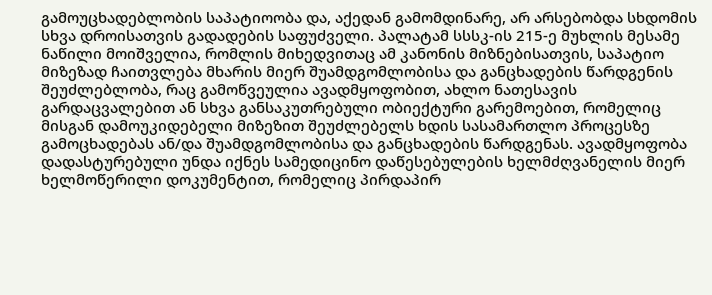გამოუცხადებლობის საპატიოობა და, აქედან გამომდინარე, არ არსებობდა სხდომის სხვა დროისათვის გადადების საფუძველი. პალატამ სსსკ-ის 215-ე მუხლის მესამე ნაწილი მოიშველია, რომლის მიხედვითაც ამ კანონის მიზნებისათვის, საპატიო მიზეზად ჩაითვლება მხარის მიერ შუამდგომლობისა და განცხადების წარდგენის შეუძლებლობა, რაც გამოწვეულია ავადმყოფობით, ახლო ნათესავის გარდაცვალებით ან სხვა განსაკუთრებული ობიექტური გარემოებით, რომელიც მისგან დამოუკიდებელი მიზეზით შეუძლებელს ხდის სასამართლო პროცესზე გამოცხადებას ან/და შუამდგომლობისა და განცხადების წარდგენას. ავადმყოფობა დადასტურებული უნდა იქნეს სამედიცინო დაწესებულების ხელმძღვანელის მიერ ხელმოწერილი დოკუმენტით, რომელიც პირდაპირ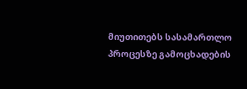მიუთითებს სასამართლო პროცესზე გამოცხადების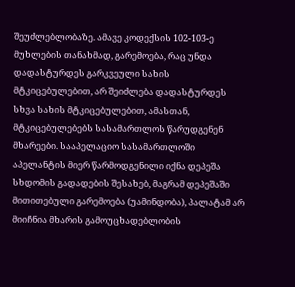შეუძლებლობაზე. ამავე კოდექსის 102-103-ე მუხლების თანახმად, გარემოება, რაც უნდა დადასტურდეს გარკვეული სახის მტკიცებულებით, არ შეიძლება დადასტურდეს სხვა სახის მტკიცებულებით, ამასთან, მტკიცებულებებს სასამართლოს წარუდგენენ მხარეები. სააპელაციო სასამართლოში აპელანტის მიერ წარმოდგენილი იქნა დეპეშა სხდომის გადადების შესახებ, მაგრამ დეპეშაში მითითებული გარემოება (უამინდობა), პალატამ არ მიიჩნია მხარის გამოუცხადებლობის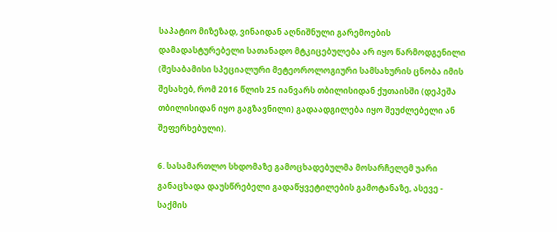საპატიო მიზეზად, ვინაიდან აღნიშნული გარემოების დამადასტურებელი სათანადო მტკიცებულება არ იყო წარმოდგენილი (შესაბამისი სპეციალური მეტეოროლოგიური სამსახურის ცნობა იმის შესახებ, რომ 2016 წლის 25 იანვარს თბილისიდან ქუთაისში (დეპეშა თბილისიდან იყო გაგზავნილი) გადაადგილება იყო შეუძლებელი ან შეფერხებული).

6. სასამართლო სხდომაზე გამოცხადებულმა მოსარჩელემ უარი განაცხადა დაუსწრებელი გადაწყვეტილების გამოტანაზე, ასევე - საქმის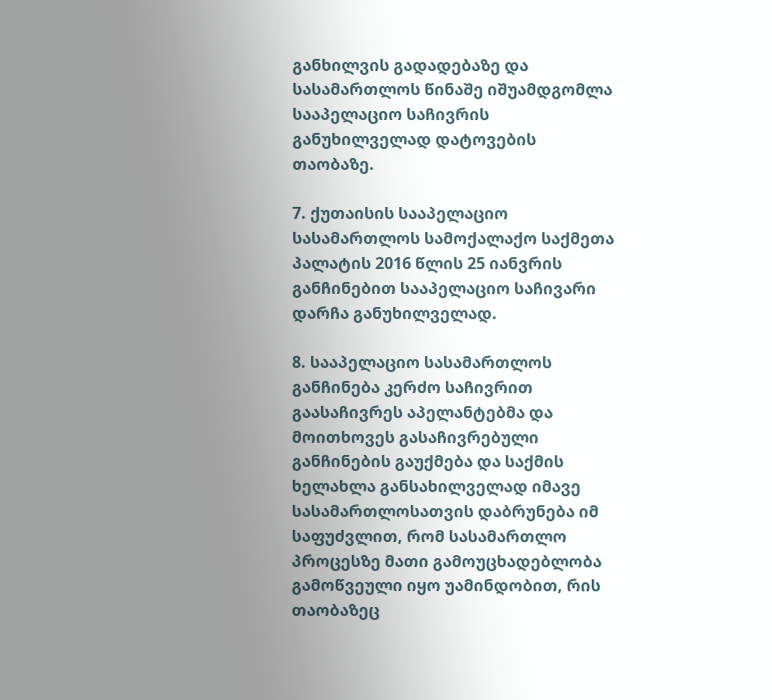განხილვის გადადებაზე და სასამართლოს წინაშე იშუამდგომლა სააპელაციო საჩივრის განუხილველად დატოვების თაობაზე.

7. ქუთაისის სააპელაციო სასამართლოს სამოქალაქო საქმეთა პალატის 2016 წლის 25 იანვრის განჩინებით სააპელაციო საჩივარი დარჩა განუხილველად.

8. სააპელაციო სასამართლოს განჩინება კერძო საჩივრით გაასაჩივრეს აპელანტებმა და მოითხოვეს გასაჩივრებული განჩინების გაუქმება და საქმის ხელახლა განსახილველად იმავე სასამართლოსათვის დაბრუნება იმ საფუძვლით, რომ სასამართლო პროცესზე მათი გამოუცხადებლობა გამოწვეული იყო უამინდობით, რის თაობაზეც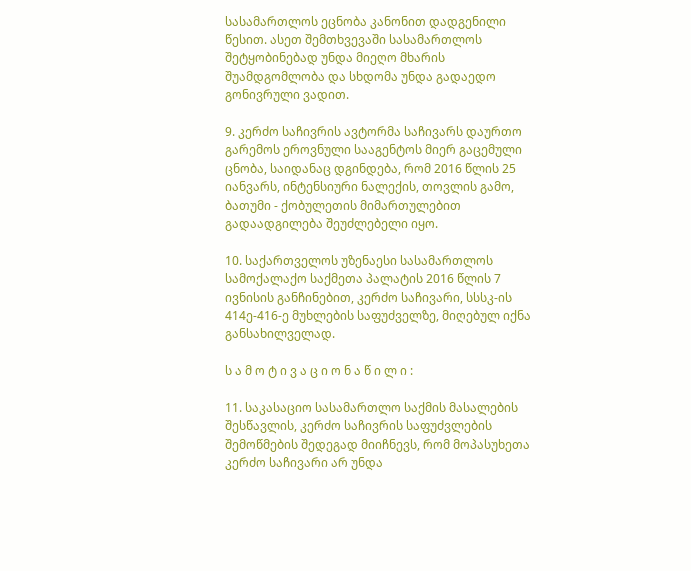სასამართლოს ეცნობა კანონით დადგენილი წესით. ასეთ შემთხვევაში სასამართლოს შეტყობინებად უნდა მიეღო მხარის შუამდგომლობა და სხდომა უნდა გადაედო გონივრული ვადით.

9. კერძო საჩივრის ავტორმა საჩივარს დაურთო გარემოს ეროვნული სააგენტოს მიერ გაცემული ცნობა, საიდანაც დგინდება, რომ 2016 წლის 25 იანვარს, ინტენსიური ნალექის, თოვლის გამო, ბათუმი - ქობულეთის მიმართულებით გადაადგილება შეუძლებელი იყო.

10. საქართველოს უზენაესი სასამართლოს სამოქალაქო საქმეთა პალატის 2016 წლის 7 ივნისის განჩინებით, კერძო საჩივარი, სსსკ-ის 414ე-416-ე მუხლების საფუძველზე, მიღებულ იქნა განსახილველად.

ს ა მ ო ტ ი ვ ა ც ი ო ნ ა წ ი ლ ი :

11. საკასაციო სასამართლო საქმის მასალების შესწავლის, კერძო საჩივრის საფუძვლების შემოწმების შედეგად მიიჩნევს, რომ მოპასუხეთა კერძო საჩივარი არ უნდა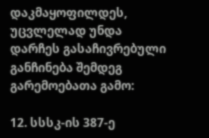დაკმაყოფილდეს, უცვლელად უნდა დარჩეს გასაჩივრებული განჩინება შემდეგ გარემოებათა გამო:

12. სსსკ-ის 387-ე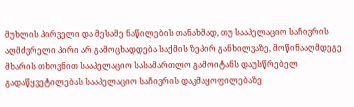მუხლის პირველი და მესამე ნაწილების თანახმად, თუ სააპელაციო საჩივრის აღმძვრელი პირი არ გამოცხადდება საქმის ზეპირ განხილვაზე, მოწინააღმდეგე მხარის თხოვნით სააპელაციო სასამართლო გამოიტანს დაუსწრებელ გადაწყვეტილებას სააპელაციო საჩივრის დაკმაყოფილებაზე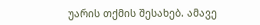უარის თქმის შესახებ. ამავე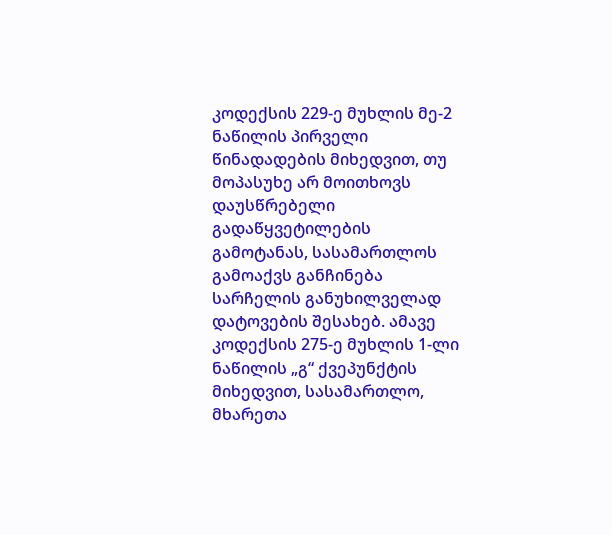კოდექსის 229-ე მუხლის მე-2 ნაწილის პირველი წინადადების მიხედვით, თუ მოპასუხე არ მოითხოვს დაუსწრებელი გადაწყვეტილების გამოტანას, სასამართლოს გამოაქვს განჩინება სარჩელის განუხილველად დატოვების შესახებ. ამავე კოდექსის 275-ე მუხლის 1-ლი ნაწილის „გ“ ქვეპუნქტის მიხედვით, სასამართლო, მხარეთა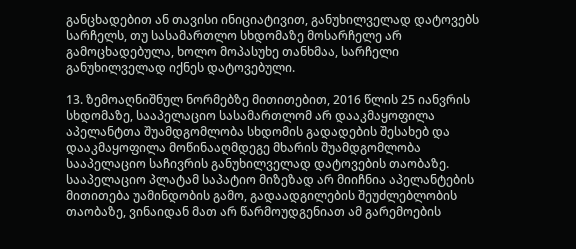განცხადებით ან თავისი ინიციატივით, განუხილველად დატოვებს სარჩელს, თუ სასამართლო სხდომაზე მოსარჩელე არ გამოცხადებულა, ხოლო მოპასუხე თანხმაა, სარჩელი განუხილველად იქნეს დატოვებული.

13. ზემოაღნიშნულ ნორმებზე მითითებით, 2016 წლის 25 იანვრის სხდომაზე, სააპელაციო სასამართლომ არ დააკმაყოფილა აპელანტთა შუამდგომლობა სხდომის გადადების შესახებ და დააკმაყოფილა მოწინააღმდეგე მხარის შუამდგომლობა სააპელაციო საჩივრის განუხილველად დატოვების თაობაზე. სააპელაციო პლატამ საპატიო მიზეზად არ მიიჩნია აპელანტების მითითება უამინდობის გამო, გადაადგილების შეუძლებლობის თაობაზე, ვინაიდან მათ არ წარმოუდგენიათ ამ გარემოების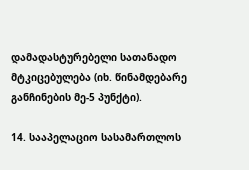დამადასტურებელი სათანადო მტკიცებულება (იხ. წინამდებარე განჩინების მე-5 პუნქტი).

14. სააპელაციო სასამართლოს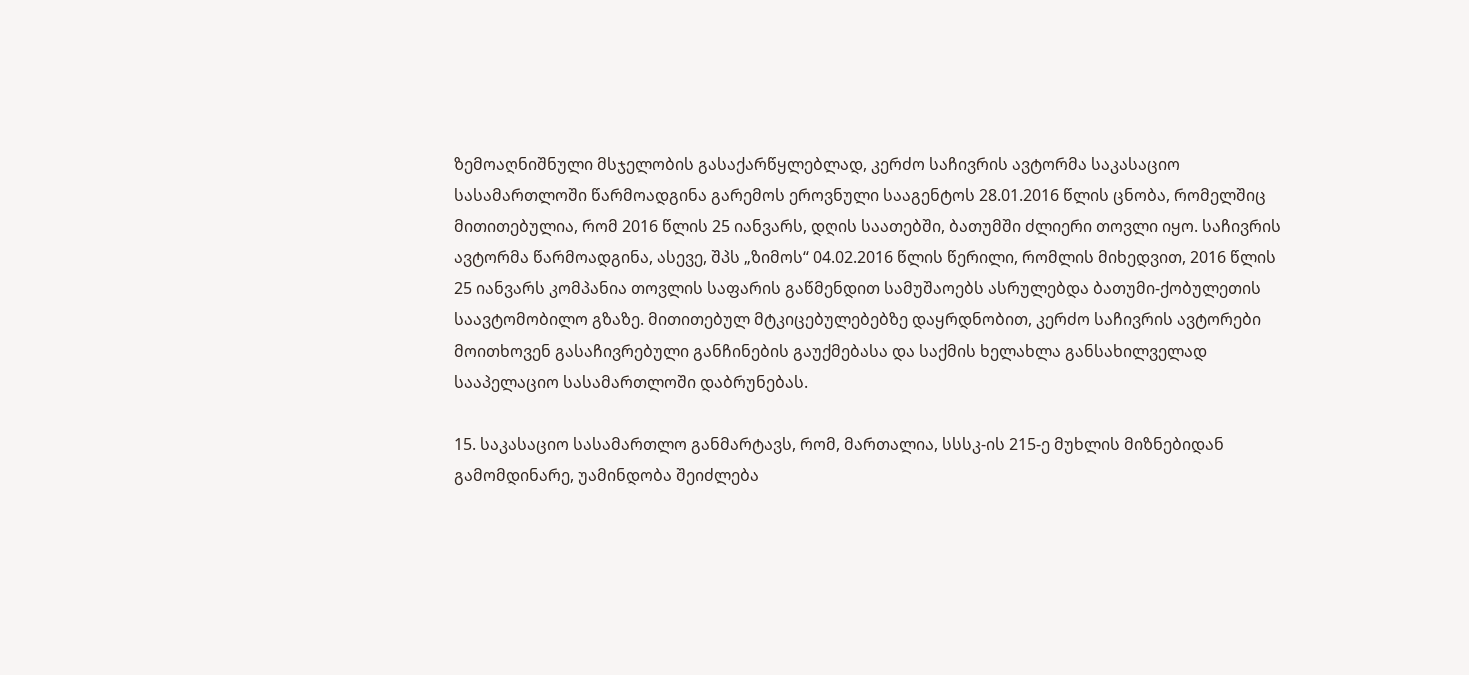ზემოაღნიშნული მსჯელობის გასაქარწყლებლად, კერძო საჩივრის ავტორმა საკასაციო სასამართლოში წარმოადგინა გარემოს ეროვნული სააგენტოს 28.01.2016 წლის ცნობა, რომელშიც მითითებულია, რომ 2016 წლის 25 იანვარს, დღის საათებში, ბათუმში ძლიერი თოვლი იყო. საჩივრის ავტორმა წარმოადგინა, ასევე, შპს „ზიმოს“ 04.02.2016 წლის წერილი, რომლის მიხედვით, 2016 წლის 25 იანვარს კომპანია თოვლის საფარის გაწმენდით სამუშაოებს ასრულებდა ბათუმი-ქობულეთის საავტომობილო გზაზე. მითითებულ მტკიცებულებებზე დაყრდნობით, კერძო საჩივრის ავტორები მოითხოვენ გასაჩივრებული განჩინების გაუქმებასა და საქმის ხელახლა განსახილველად სააპელაციო სასამართლოში დაბრუნებას.

15. საკასაციო სასამართლო განმარტავს, რომ, მართალია, სსსკ-ის 215-ე მუხლის მიზნებიდან გამომდინარე, უამინდობა შეიძლება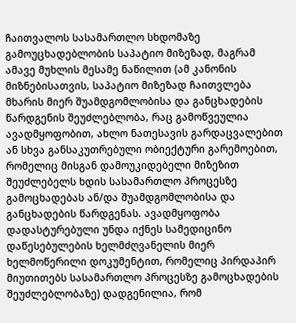ჩაითვალოს სასამართლო სხდომაზე გამოუცხადებლობის საპატიო მიზეზად, მაგრამ ამავე მუხლის მესამე ნაწილით (ამ კანონის მიზნებისათვის, საპატიო მიზეზად ჩაითვლება მხარის მიერ შუამდგომლობისა და განცხადების წარდგენის შეუძლებლობა, რაც გამოწვეულია ავადმყოფობით, ახლო ნათესავის გარდაცვალებით ან სხვა განსაკუთრებული ობიექტური გარემოებით, რომელიც მისგან დამოუკიდებელი მიზეზით შეუძლებელს ხდის სასამართლო პროცესზე გამოცხადებას ან/და შუამდგომლობისა და განცხადების წარდგენას. ავადმყოფობა დადასტურებული უნდა იქნეს სამედიცინო დაწესებულების ხელმძღვანელის მიერ ხელმოწერილი დოკუმენტით, რომელიც პირდაპირ მიუთითებს სასამართლო პროცესზე გამოცხადების შეუძლებლობაზე) დადგენილია, რომ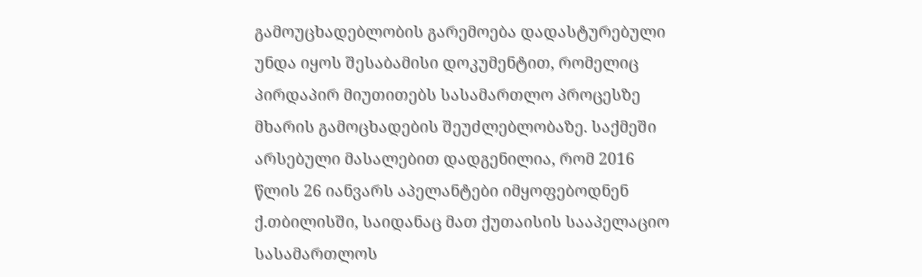გამოუცხადებლობის გარემოება დადასტურებული უნდა იყოს შესაბამისი დოკუმენტით, რომელიც პირდაპირ მიუთითებს სასამართლო პროცესზე მხარის გამოცხადების შეუძლებლობაზე. საქმეში არსებული მასალებით დადგენილია, რომ 2016 წლის 26 იანვარს აპელანტები იმყოფებოდნენ ქ.თბილისში, საიდანაც მათ ქუთაისის სააპელაციო სასამართლოს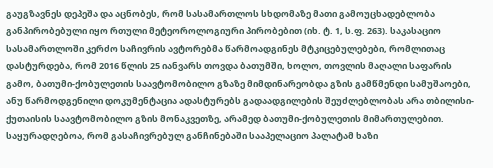გაუგზავნეს დეპეშა და აცნობეს, რომ სასამართლოს სხდომაზე მათი გამოუცხადებლობა განპირობებული იყო რთული მეტეოროლოგიური პირობებით (იხ. ტ. 1, ს.ფ. 263). საკასაციო სასამართლოში კერძო საჩივრის ავტორებმა წარმოადგინეს მტკიცებულებები, რომლითაც დასტურდება, რომ 2016 წლის 25 იანვარს თოვდა ბათუმში, ხოლო, თოვლის მაღალი საფარის გამო, ბათუმი-ქობულეთის საავტომობილო გზაზე მიმდინარეობდა გზის გამწმენდი სამუშაოები, ანუ წარმოდგენილი დოკუმენტაცია ადასტურებს გადაადგილების შეუძლებლობას არა თბილისი-ქუთაისის საავტომობილო გზის მონაკვეთზე, არამედ ბათუმი-ქობულეთის მიმართულებით. საყურადღებოა, რომ გასაჩივრებულ განჩინებაში სააპელაციო პალატამ ხაზი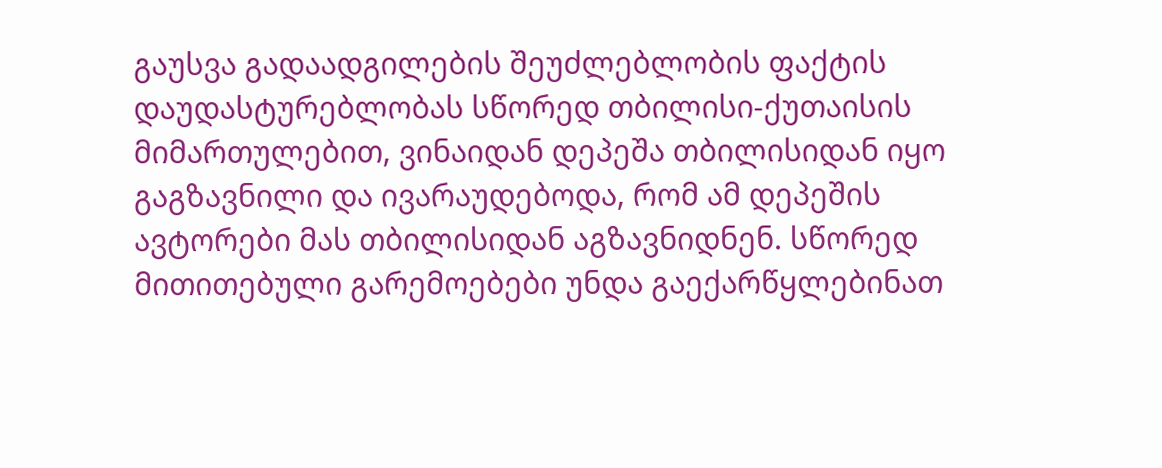გაუსვა გადაადგილების შეუძლებლობის ფაქტის დაუდასტურებლობას სწორედ თბილისი-ქუთაისის მიმართულებით, ვინაიდან დეპეშა თბილისიდან იყო გაგზავნილი და ივარაუდებოდა, რომ ამ დეპეშის ავტორები მას თბილისიდან აგზავნიდნენ. სწორედ მითითებული გარემოებები უნდა გაექარწყლებინათ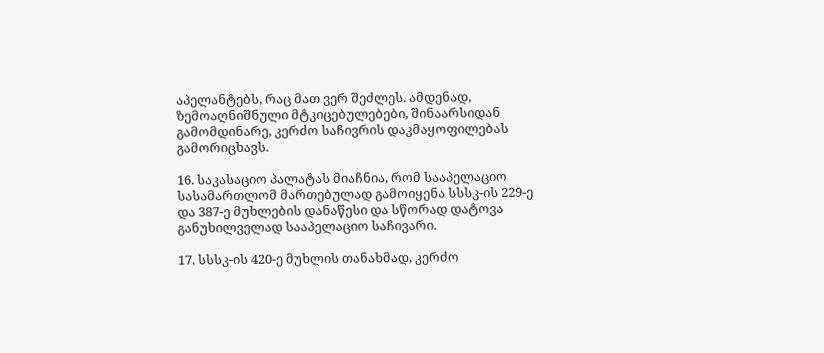აპელანტებს, რაც მათ ვერ შეძლეს. ამდენად, ზემოაღნიშნული მტკიცებულებები, შინაარსიდან გამომდინარე, კერძო საჩივრის დაკმაყოფილებას გამორიცხავს.

16. საკასაციო პალატას მიაჩნია, რომ სააპელაციო სასამართლომ მართებულად გამოიყენა სსსკ-ის 229-ე და 387-ე მუხლების დანაწესი და სწორად დატოვა განუხილველად სააპელაციო საჩივარი.

17. სსსკ-ის 420-ე მუხლის თანახმად, კერძო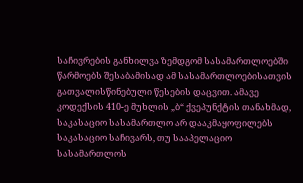საჩივრების განხილვა ზემდგომ სასამართლოებში წარმოებს შესაბამისად ამ სასამართლოებისათვის გათვალისწინებული წესების დაცვით. ამავე კოდექსის 410-ე მუხლის „ბ“ ქვეპუნქტის თანახმად, საკასაციო სასამართლო არ დააკმაყოფილებს საკასაციო საჩივარს, თუ სააპელაციო სასამართლოს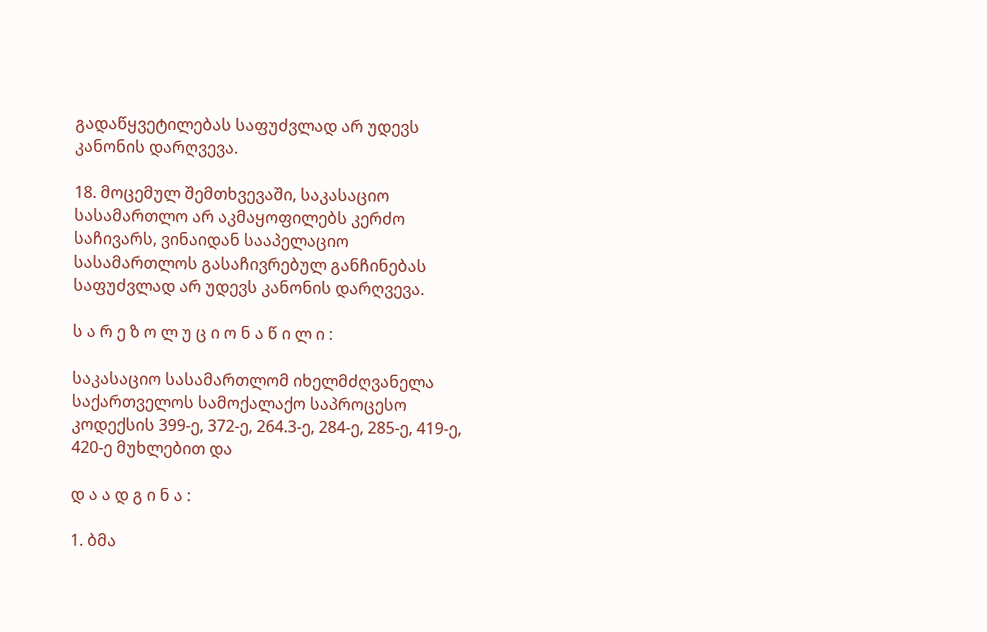გადაწყვეტილებას საფუძვლად არ უდევს კანონის დარღვევა.

18. მოცემულ შემთხვევაში, საკასაციო სასამართლო არ აკმაყოფილებს კერძო საჩივარს, ვინაიდან სააპელაციო სასამართლოს გასაჩივრებულ განჩინებას საფუძვლად არ უდევს კანონის დარღვევა.

ს ა რ ე ზ ო ლ უ ც ი ო ნ ა წ ი ლ ი :

საკასაციო სასამართლომ იხელმძღვანელა საქართველოს სამოქალაქო საპროცესო კოდექსის 399-ე, 372-ე, 264.3-ე, 284-ე, 285-ე, 419-ე, 420-ე მუხლებით და

დ ა ა დ გ ი ნ ა :

1. ბმა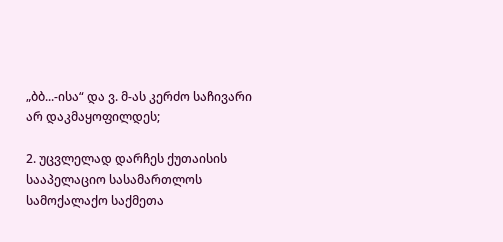„ბბ...-ისა“ და ვ. მ-ას კერძო საჩივარი არ დაკმაყოფილდეს;

2. უცვლელად დარჩეს ქუთაისის სააპელაციო სასამართლოს სამოქალაქო საქმეთა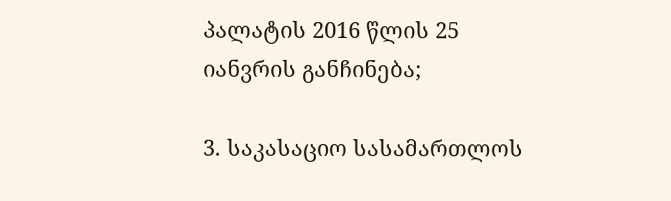პალატის 2016 წლის 25 იანვრის განჩინება;

3. საკასაციო სასამართლოს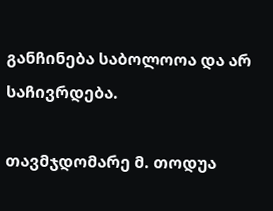განჩინება საბოლოოა და არ საჩივრდება.

თავმჯდომარე მ. თოდუა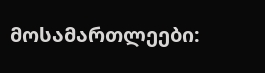მოსამართლეები: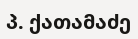პ. ქათამაძე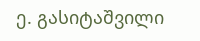ე. გასიტაშვილი